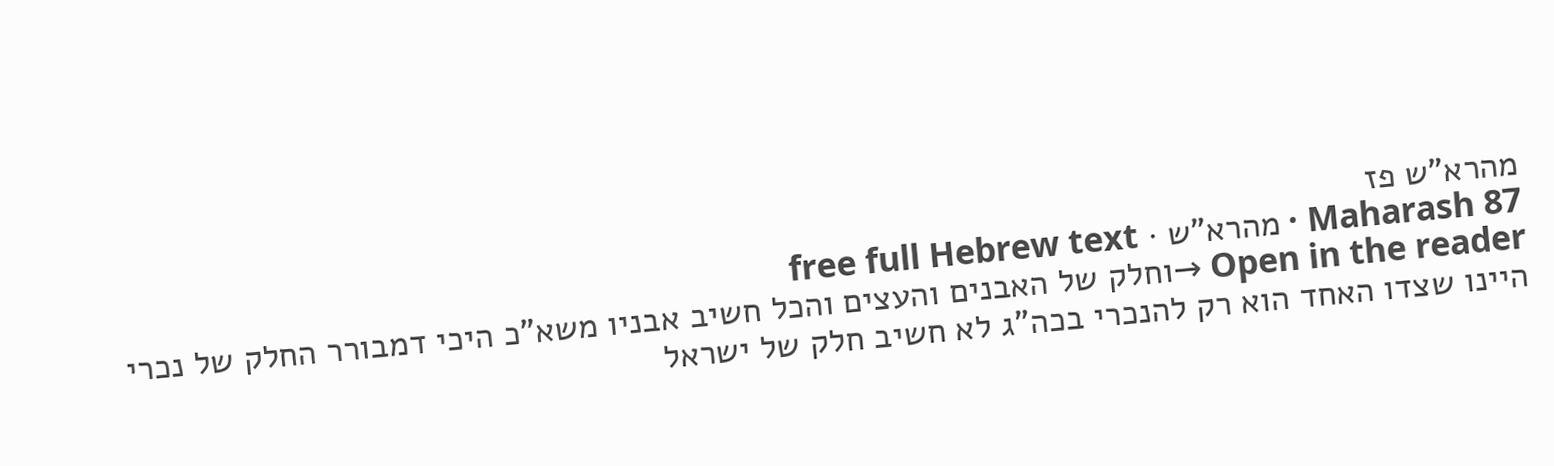מהרא"ש פז
Maharash 87 · מהרא"ש · free full Hebrew text
Open in the reader →וחלק של האבנים והעצים והכל חשיב אבניו משא"כ היכי דמבורר החלק של נכרי היינו שצדו האחד הוא רק להנכרי בכה"ג לא חשיב חלק של ישראל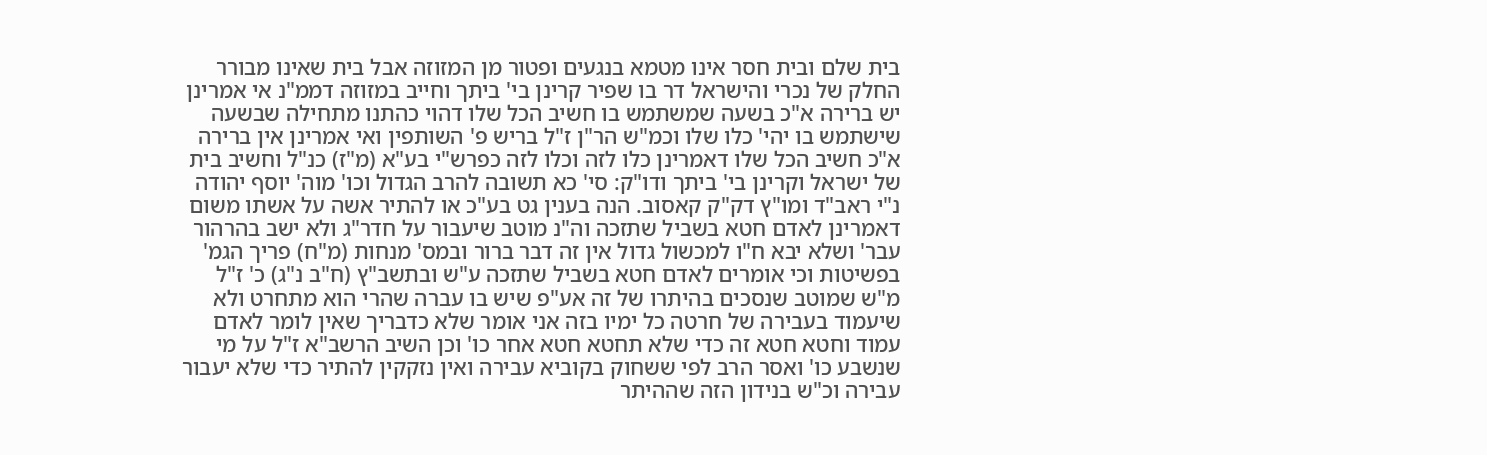בית שלם ובית חסר אינו מטמא בנגעים ופטור מן המזוזה אבל בית שאינו מבורר החלק של נכרי והישראל דר בו שפיר קרינן בי' ביתך וחייב במזוזה דממ"נ אי אמרינן יש ברירה א"כ בשעה שמשתמש בו חשיב הכל שלו דהוי כהתנו מתחילה שבשעה שישתמש בו יהי' כלו שלו וכמ"ש הר"ן ז"ל בריש פ' השותפין ואי אמרינן אין ברירה א"כ חשיב הכל שלו דאמרינן כלו לזה וכלו לזה כפרש"י בע"א (מ"ז) כנ"ל וחשיב בית של ישראל וקרינן בי' ביתך ודו"ק: סי' כא תשובה להרב הגדול וכו' מוה' יוסף יהודה נ"י ראב"ד ומו"ץ דק"ק קאסוב. הנה בענין גט בע"כ או להתיר אשה על אשתו משום דאמרינן לאדם חטא בשביל שתזכה וה"נ מוטב שיעבור על חדר"ג ולא ישב בהרהור עבר' ושלא יבא ח"ו למכשול גדול אין זה דבר ברור ובמס' מנחות (מ"ח) פריך הגמ' בפשיטות וכי אומרים לאדם חטא בשביל שתזכה ע"ש ובתשב"ץ (ח"ב נ"ג) כ' ז"ל מ"ש שמוטב שנסכים בהיתרו של זה אע"פ שיש בו עברה שהרי הוא מתחרט ולא שיעמוד בעבירה של חרטה כל ימיו בזה אני אומר שלא כדבריך שאין לומר לאדם עמוד וחטא חטא זה כדי שלא תחטא חטא אחר כו' וכן השיב הרשב"א ז"ל על מי שנשבע כו' ואסר הרב לפי ששחוק בקוביא עבירה ואין נזקקין להתיר כדי שלא יעבור עבירה וכ"ש בנידון הזה שההיתר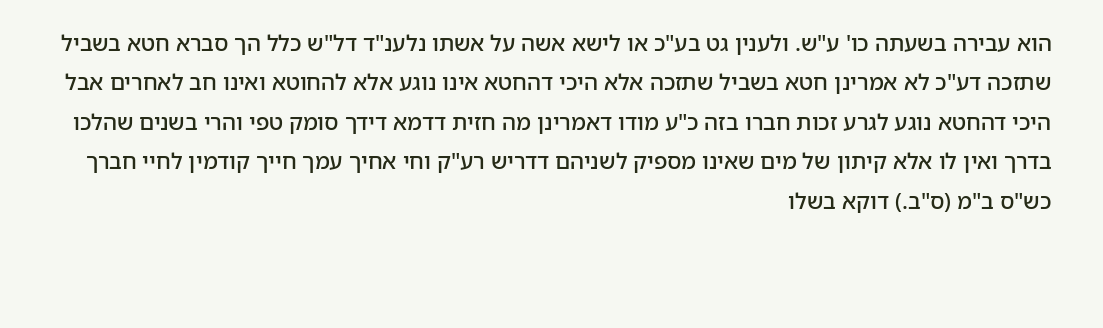הוא עבירה בשעתה כו' ע"ש. ולענין גט בע"כ או לישא אשה על אשתו נלענ"ד דל"ש כלל הך סברא חטא בשביל שתזכה דע"כ לא אמרינן חטא בשביל שתזכה אלא היכי דהחטא אינו נוגע אלא להחוטא ואינו חב לאחרים אבל היכי דהחטא נוגע לגרע זכות חברו בזה כ"ע מודו דאמרינן מה חזית דדמא דידך סומק טפי והרי בשנים שהלכו בדרך ואין לו אלא קיתון של מים שאינו מספיק לשניהם דדריש רע"ק וחי אחיך עמך חייך קודמין לחיי חברך כש"ס ב"מ (ס"ב.) דוקא בשלו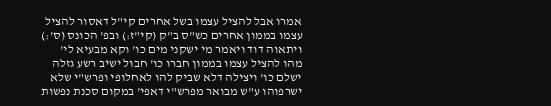אמרו אבל להציל עצמו בשל אחרים קי"ל דאסור להציל עצמו בממון אחרים כש"ס ב"ק (קי"ז:) ובפ' הכונס (ס':) ויתאוה דוד ויאמר מי ישקני מים כו' וקא מבעיא לי' מהו להציל עצמו בממון חברו כו' חבול ישיב רשע גזלה ישלם כו' ויצילה דלא שביק להו לאחלופי ופרש"י שלא ישרפוהו ע"ש מבואר מפרש"י דאפי' במקום סכנת נפשות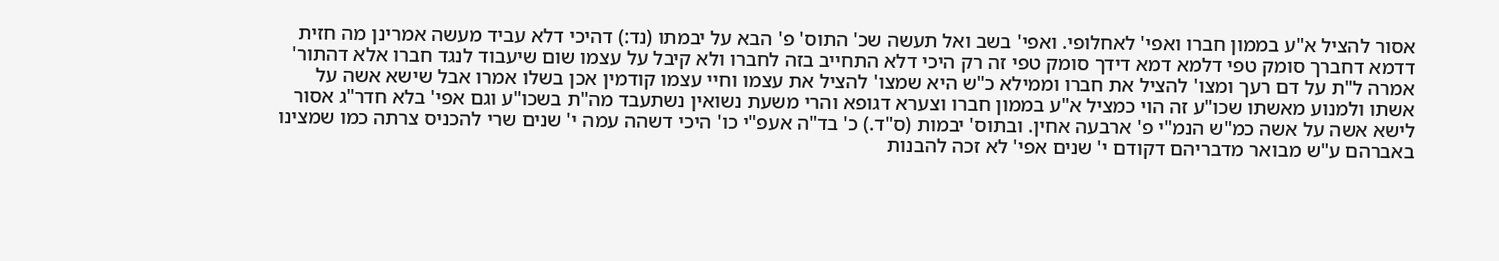אסור להציל א"ע בממון חברו ואפי' לאחלופי. ואפי' בשב ואל תעשה שכ' התוס' פ' הבא על יבמתו (נד:) דהיכי דלא עביד מעשה אמרינן מה חזית דדמא דחברך סומק טפי דלמא דמא דידך סומק טפי זה רק היכי דלא התחייב בזה לחברו ולא קיבל על עצמו שום שיעבוד לנגד חברו אלא דהתור' אמרה ל"ת על דם רעך ומצו' להציל את חברו וממילא כ"ש היא שמצו' להציל את עצמו וחיי עצמו קודמין אכן בשלו אמרו אבל שישא אשה על אשתו ולמנוע מאשתו שכו"ע זה הוי כמציל א"ע בממון חברו וצערא דגופא והרי משעת נשואין נשתעבד מה"ת בשכו"ע וגם אפי' בלא חדר"ג אסור לישא אשה על אשה כמ"ש הנמ"י פ' ארבעה אחין. ובתוס' יבמות (ס"ד.) כ' בד"ה אעפ"י כו' היכי דשהה עמה י' שנים שרי להכניס צרתה כמו שמצינו באברהם ע"ש מבואר מדבריהם דקודם י' שנים אפי' לא זכה להבנות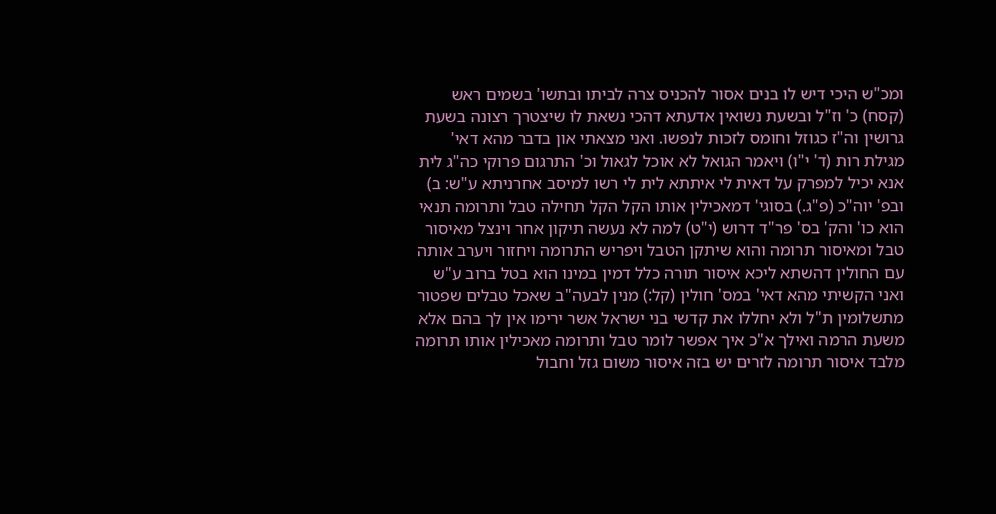ומכ"ש היכי דיש לו בנים אסור להכניס צרה לביתו ובתשו' בשמים ראש (קסח) כ' וז"ל ובשעת נשואין אדעתא דהכי נשאת לו שיצטרך רצונה בשעת גרושין וה"ז כגוזל וחומס לזכות לנפשו. ואני מצאתי און בדבר מהא דאי' מגילת רות (ד' י"ו) ויאמר הגואל לא אוכל לגאול וכ' התרגום פרוקי כה"ג לית אנא יכיל למפרק על דאית לי איתתא לית לי רשו למיסב אחרניתא ע"ש: ב) ובפ' יוה"כ (פ"ג.) בסוגי' דמאכילין אותו הקל הקל תחילה טבל ותרומה תנאי הוא כו' והק' בס' פר"ד דרוש (י"ט) למה לא נעשה תיקון אחר וינצל מאיסור טבל ומאיסור תרומה והוא שיתקן הטבל ויפריש התרומה ויחזור ויערב אותה עם החולין דהשתא ליכא איסור תורה כלל דמין במינו הוא בטל ברוב ע"ש ואני הקשיתי מהא דאי' במס' חולין (קל:) מנין לבעה"ב שאכל טבלים שפטור מתשלומין ת"ל ולא יחללו את קדשי בני ישראל אשר ירימו אין לך בהם אלא משעת הרמה ואילך א"כ איך אפשר לומר טבל ותרומה מאכילין אותו תרומה מלבד איסור תרומה לזרים יש בזה איסור משום גזל וחבול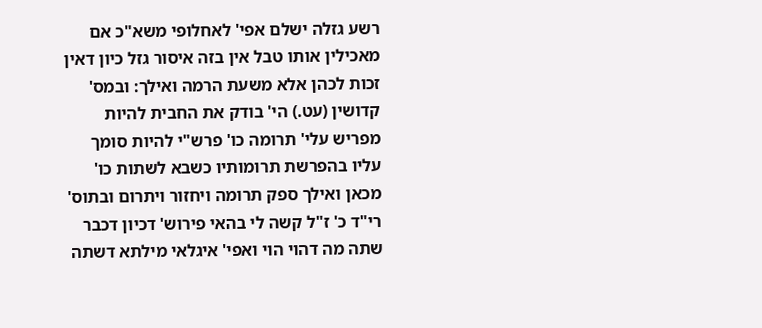רשע גזלה ישלם אפי' לאחלופי משא"כ אם מאכילין אותו טבל אין בזה איסור גזל כיון דאין זכות לכהן אלא משעת הרמה ואילך: ובמס' קדושין (עט.) הי' בודק את החבית להיות מפריש עלי' תרומה כו' פרש"י להיות סומך עליו בהפרשת תרומותיו כשבא לשתות כו' מכאן ואילך ספק תרומה ויחזור ויתרום ובתוס' רי"ד כ' ז"ל קשה לי בהאי פירוש' דכיון דכבר שתה מה דהוי הוי ואפי' איגלאי מילתא דשתה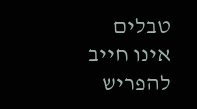טבלים אינו חייב להפריש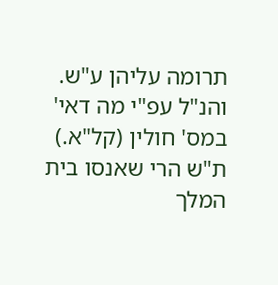תרומה עליהן ע"ש. והנ"ל עפ"י מה דאי' במס' חולין (קל"א.) ת"ש הרי שאנסו בית המלך